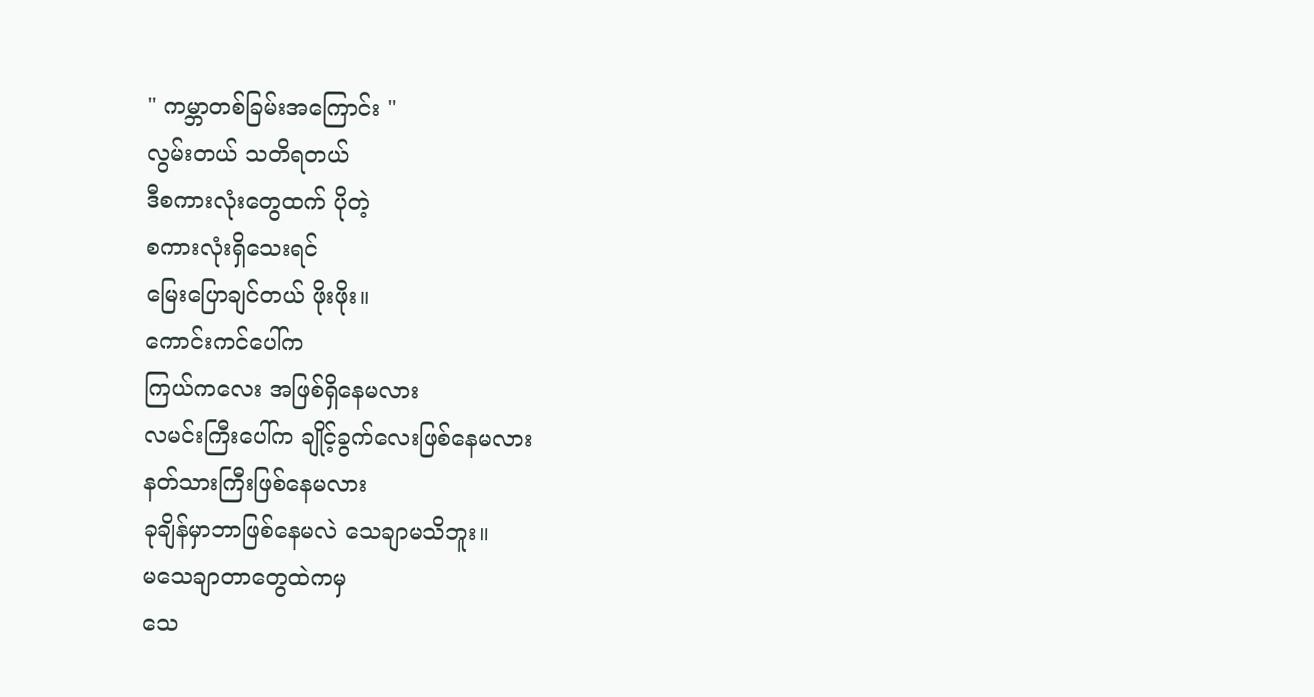" ကမ္ဘာတစ်ခြမ်းအကြောင်း "
လွမ်းတယ် သတိရတယ်
ဒီစကားလုံးတွေထက် ပိုတဲ့
စကားလုံးရှိသေးရင်
မြေးပြောချင်တယ် ဖိုးဖိုး။
ကောင်းကင်ပေါ်က
ကြယ်ကလေး အဖြစ်ရှိနေမလား
လမင်းကြီးပေါ်က ချိုင့်ခွက်လေးဖြစ်နေမလား
နတ်သားကြီးဖြစ်နေမလား
ခုချိန်မှာဘာဖြစ်နေမလဲ သေချာမသိဘူး။
မသေချာတာတွေထဲကမှ
သေ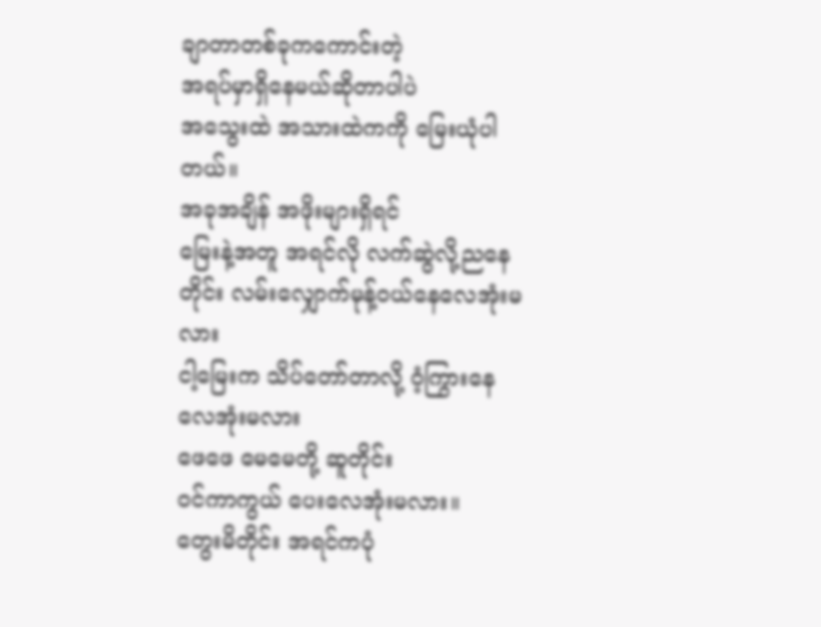ချာတာတစ်ခုကကောင်းတဲ့
အရပ်မှာရှိနေမယ်ဆိုတာပါပဲ
အသွေးထဲ အသားထဲကကို မြေးယုံပါတယ်။
အခုအချိန် အဖိုးများရှိရင်
မြေးနဲ့အတူ အရင်လို လက်ဆွဲလို့ညနေတိုင်း လမ်းလျှောက်မုန့်ဝယ်နေလေအုံးမလား
ငါ့မြေးက သိပ်တော်တာလို့ ဝံ့ကြွားနေလေအုံးမလား
ဖေဖေ မေမေတို့ ဆူတိုင်း
ဝင်ကာကွယ် ပေးလေအုံးမလား။
တွေးမိတိုင်း အရင်ကပုံ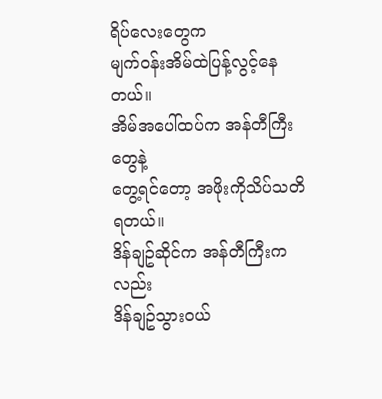ရိပ်လေးတွေက
မျက်ဝန်းအိမ်ထဲပြန့်လွင့်နေတယ်။
အိမ်အပေါ်ထပ်က အန်တီကြီးတွေနဲ့
တွေ့ရင်တော့ အဖိုးကိုသိပ်သတိရတယ်။
ဒိန်ချဥ်ဆိုင်က အန်တီကြီးကလည်း
ဒိန်ချဥ်သွားဝယ်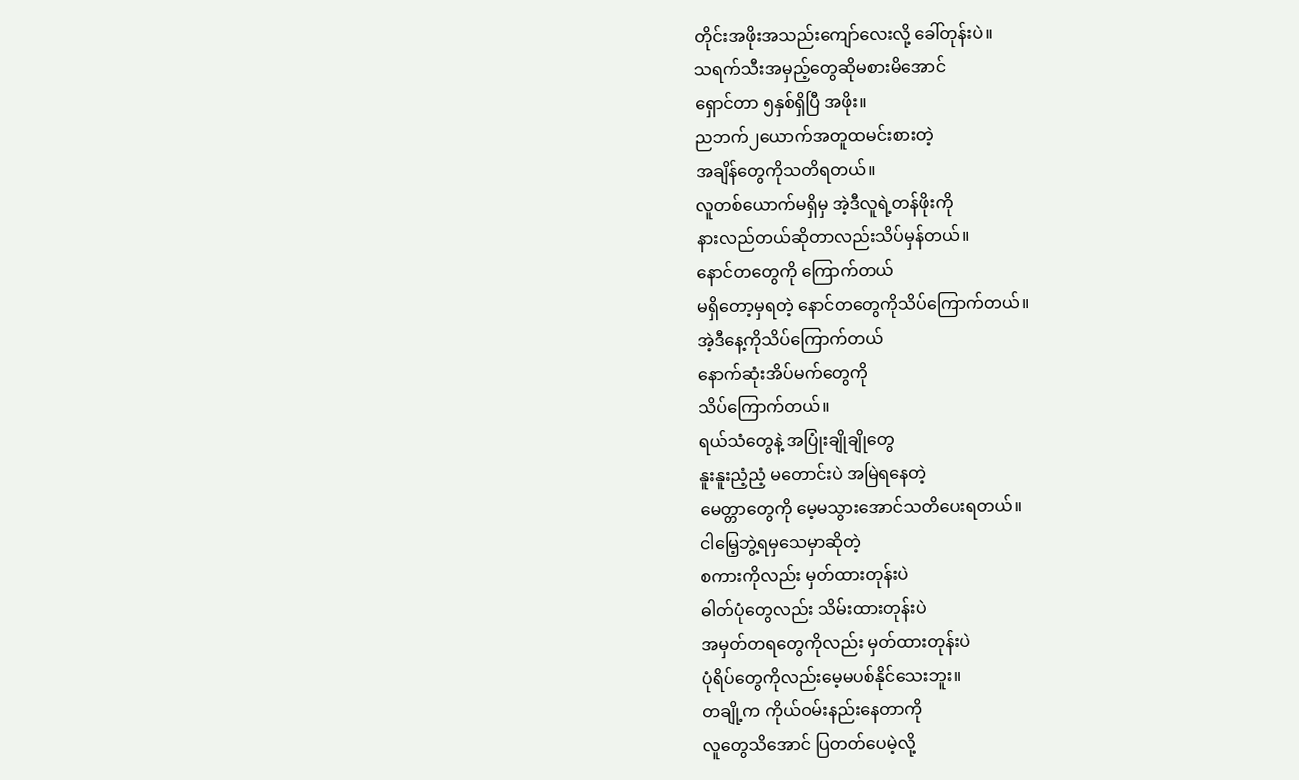တိုင်းအဖိုးအသည်းကျော်လေးလို့ ခေါ်တုန်းပဲ။
သရက်သီးအမှည့်တွေဆိုမစားမိအောင်
ရှောင်တာ ၅နှစ်ရှိပြီ အဖိုး။
ညဘက်၂ယောက်အတူထမင်းစားတဲ့
အချိန်တွေကိုသတိရတယ်။
လူတစ်ယောက်မရှိမှ အဲ့ဒီလူရဲ့တန်ဖိုးကို
နားလည်တယ်ဆိုတာလည်းသိပ်မှန်တယ်။
နောင်တတွေကို ကြောက်တယ်
မရှိတော့မှရတဲ့ နောင်တတွေကိုသိပ်ကြောက်တယ်။
အဲ့ဒီနေ့ကိုသိပ်ကြောက်တယ်
နောက်ဆုံးအိပ်မက်တွေကို
သိပ်ကြောက်တယ်။
ရယ်သံတွေနဲ့ အပြုံးချိုချိုတွေ
နူးနူးညံ့ညံ့ မတောင်းပဲ အမြဲရနေတဲ့
မေတ္တာတွေကို မေ့မသွားအောင်သတိပေးရတယ်။
ငါမြေ့ဘွဲ့ရမှသေမှာဆိုတဲ့
စကားကိုလည်း မှတ်ထားတုန်းပဲ
ဓါတ်ပုံတွေလည်း သိမ်းထားတုန်းပဲ
အမှတ်တရတွေကိုလည်း မှတ်ထားတုန်းပဲ
ပုံရိပ်တွေကိုလည်းမေ့မပစ်နိုင်သေးဘူး။
တချို့က ကိုယ်ဝမ်းနည်းနေတာကို
လူတွေသိအောင် ပြတတ်ပေမဲ့လို့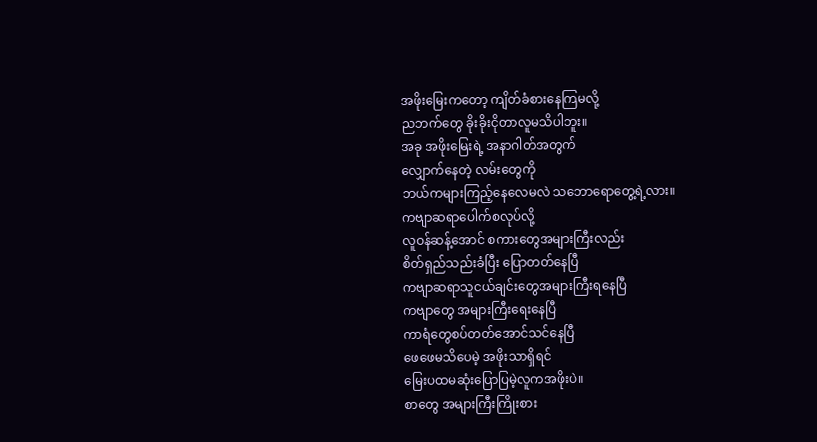အဖိုးမြေးကတော့ ကျိတ်ခံစားနေကြမလို့
ညဘက်တွေ ခိုးခိုးငိုတာလူမသိပါဘူး။
အခု အဖိုးမြေးရဲ့ အနာဂါတ်အတွက်
လျှောက်နေတဲ့ လမ်းတွေကို
ဘယ်ကများကြည့်နေလေမလဲ သဘောရောတွေ့ရဲ့လား။
ကဗျာဆရာပေါက်စလုပ်လို့
လူဝန်ဆန့်အောင် စကားတွေအများကြီးလည်း
စိတ်ရှည်သည်းခံပြီး ပြောတတ်နေပြီ
ကဗျာဆရာသူငယ်ချင်းတွေအများကြီးရနေပြီ
ကဗျာတွေ အများကြီးရေးနေပြီ
ကာရံတွေစပ်တတ်အောင်သင်နေပြီ
ဖေဖေမသိပေမဲ့ အဖိုးသာရှိရင်
မြေးပထမဆုံးပြောပြမဲ့လူကအဖိုးပဲ။
စာတွေ အများကြီးကြိုးစား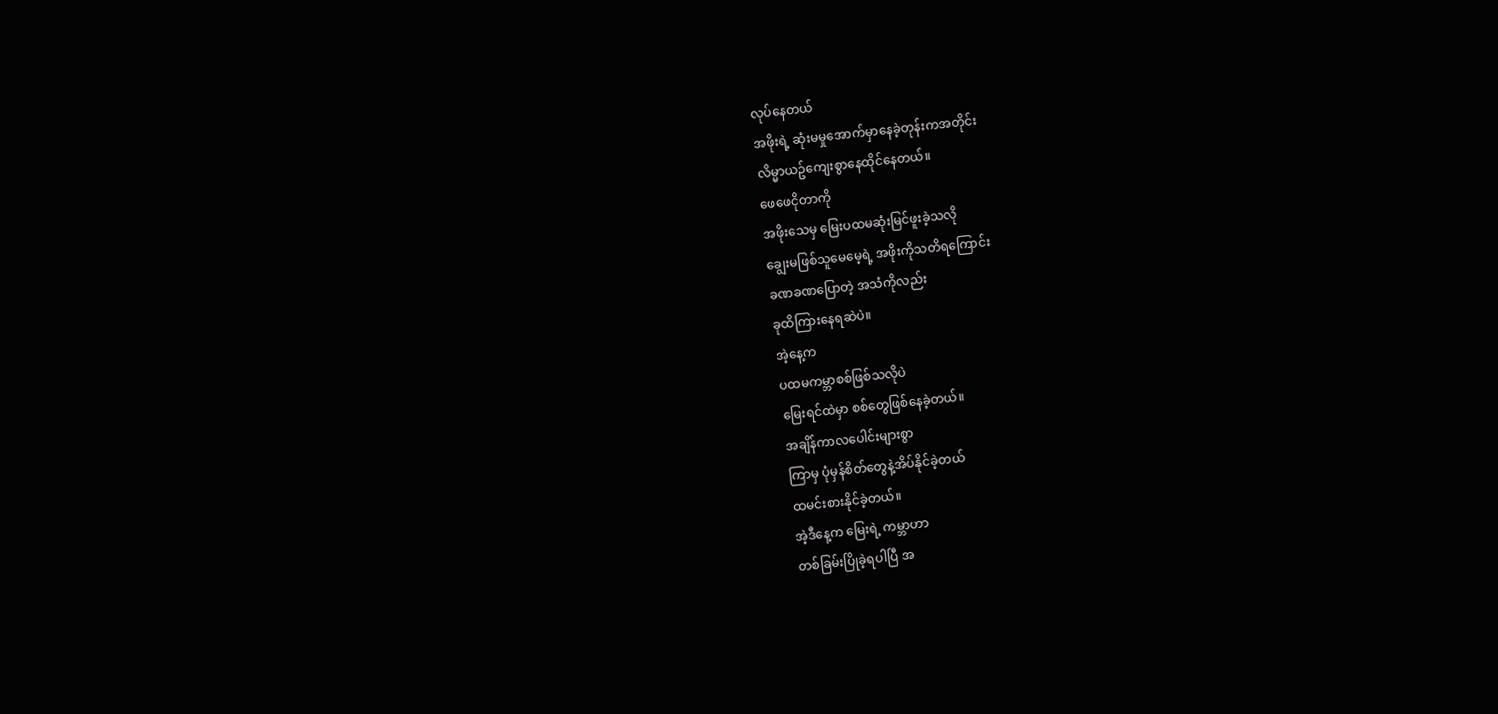လုပ်နေတယ်
အဖိုးရဲ့ ဆုံးမမှုအောက်မှာနေခဲ့တုန်းကအတိုင်း
လိမ္မာယဥ်ကျေးစွာနေထိုင်နေတယ်။
ဖေဖေငိုတာကို
အဖိုးသေမှ မြေးပထမဆုံးမြင်ဖူးခဲ့သလို
ချွေးမဖြစ်သူမေမေ့ရဲ့ အဖိုးကိုသတိရကြောင်း
ခဏခဏပြောတဲ့ အသံကိုလည်း
ခုထိကြားနေရဆဲပဲ။
အဲ့နေ့က
ပထမကမ္ဘာစစ်ဖြစ်သလိုပဲ
မြေးရင်ထဲမှာ စစ်တွေဖြစ်နေခဲ့တယ်။
အချိန်ကာလပေါင်းများစွာ
ကြာမှ ပုံမှန်စိတ်တွေနဲ့အိပ်နိုင်ခဲ့တယ်
ထမင်းစားနိုင်ခဲ့တယ်။
အဲ့ဒီနေ့က မြေးရဲ့ ကမ္ဘာဟာ
တစ်ခြမ်းပြိုခဲ့ရပါပြီ အ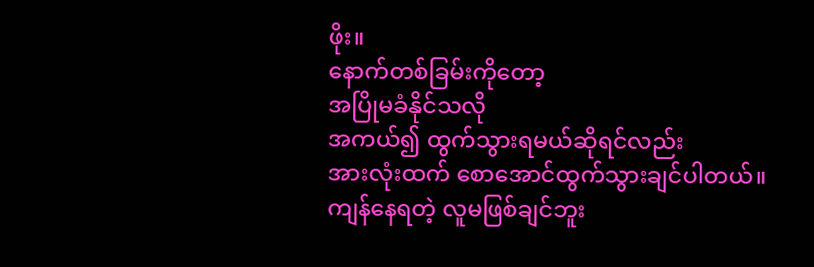ဖိုး။
နောက်တစ်ခြမ်းကိုတော့
အပြိုမခံနိုင်သလို
အကယ်၍ ထွက်သွားရမယ်ဆိုရင်လည်း
အားလုံးထက် စောအောင်ထွက်သွားချင်ပါတယ်။
ကျန်နေရတဲ့ လူမဖြစ်ချင်ဘူး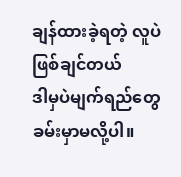ချန်ထားခဲ့ရတဲ့ လူပဲဖြစ်ချင်တယ်
ဒါမှပဲမျက်ရည်တွေ ခမ်းမှာမလို့ပါ။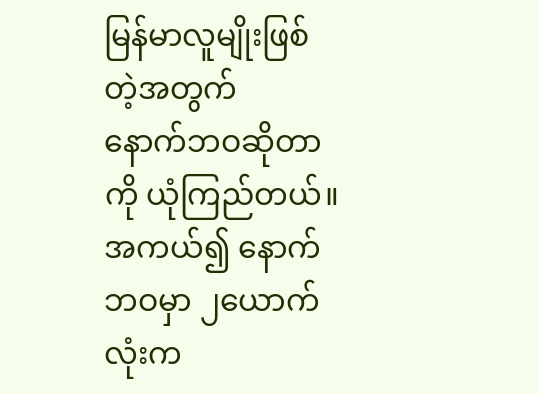မြန်မာလူမျိုးဖြစ်တဲ့အတွက်
နောက်ဘဝဆိုတာကို ယုံကြည်တယ်။
အကယ်၍ နောက်ဘဝမှာ ၂ယောက်လုံးက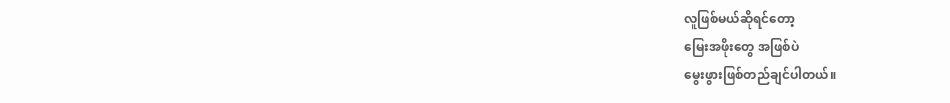လူဖြစ်မယ်ဆိုရင်တော့
မြေးအဖိုးတွေ အဖြစ်ပဲ
မွေးဖွားဖြစ်တည်ချင်ပါတယ်။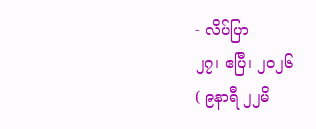- လိပ်ပြာ
၂၇၊ ဧပြီ၊ ၂၀၂၆
( ၉နာရီ ၂၂မိ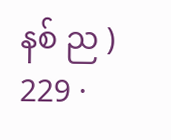နစ် ည )
229 ·